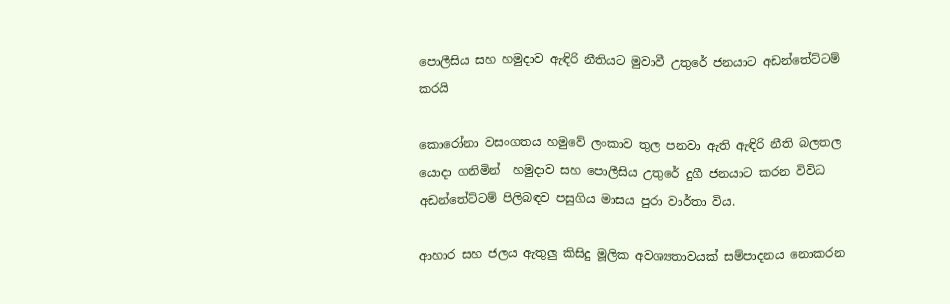පොලීසිය සහ හමුදාව ඇඳිරි නීතියට මුවාවී උතුරේ ජනයාට අඩන්තේට්ටම් කරයි

කොරෝනා වසංගතය හමුවේ ලංකාව තුල පනවා ඇති ඇඳිරි නීති බලතල යොදා ගනිමින්  හමුදාව සහ පොලීසිය උතුරේ දුගී ජනයාට කරන විවිධ අඩන්තේට්ටම් පිලිබඳව පසුගිය මාසය පුරා වාර්තා විය.

ආහාර සහ ජලය ඇතුලු කිසිදු මූලික අවශ්‍යතාවයක් සම්පාදනය නොකරන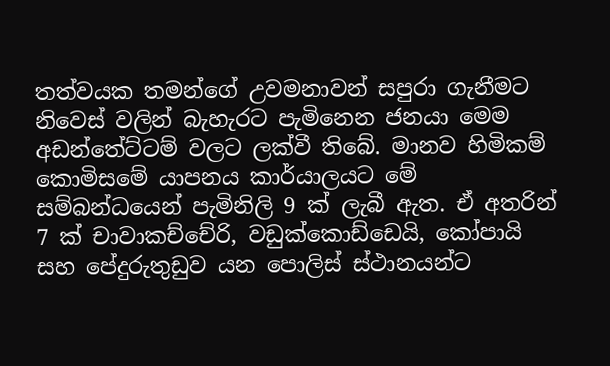තත්වයක තමන්ගේ උවමනාවන් සපුරා ගැනීමට නිවෙස් වලින් බැහැරට පැමිනෙන ජනයා මෙම අඩන්තේට්ටම් වලට ලක්වී තිබේ. මානව හිමිකම් කොමිසමේ යාපනය කාර්යාලයට මේ සම්බන්ධයෙන් පැමිනිලි 9 ක් ලැබී ඇත. ඒ අතරින් 7 ක් චාවාකච්චේරි, වඩුක්කොඩ්ඩෙයි, කෝපායි සහ පේදුරුතුඩුව යන පොලිස් ස්ථානයන්ට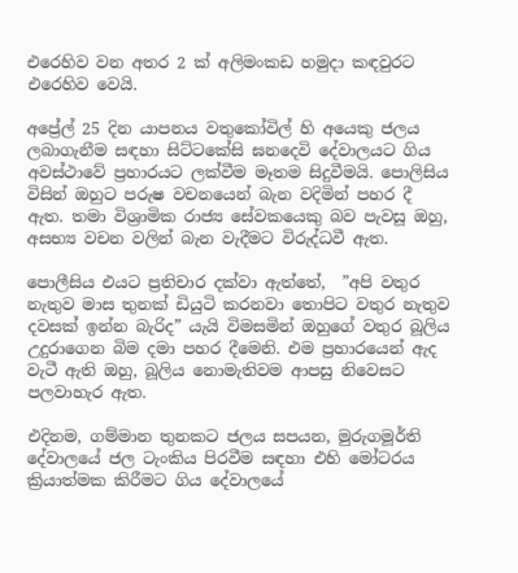එරෙහිව වන අතර 2 ක් අලිමංකඩ හමුදා කඳවුරට එරෙහිව වෙයි.

අප්‍රේල් 25 දින යාපනය වතුකෝවිල් හි අයෙකු ජලය ලබාගැනීම සඳහා සිට්ටකේසි ඝනදෙවි දේවාලයට ගිය  අවස්ථාවේ ප්‍රහාරයට ලක්වීම මෑතම සිදුවීමයි. පොලිසිය විසින් ඔහුට පරුෂ වචනයෙන් බැන වදිමින් පහර දී ඇත. තමා විශ්‍රාමික රාජ්‍ය සේවකයෙකු බව පැවසූ ඔහු, අසභ්‍ය වචන වලින් බැන වැදීමට විරුද්ධවී ඇත.

පොලීසිය එයට ප්‍රතිචාර දක්වා ඇත්තේ,  ”අපි වතුර නැතුව මාස තුනක් ඩියුටි කරනවා තොපිට වතුර නැතුව දවසක් ඉන්න බැරිද” යැයි විමසමින් ඔහුගේ වතුර බූලිය උදුරාගෙන බිම දමා පහර දීමෙනි. එම ප්‍රහාරයෙන් ඇද වැටී ඇති ඔහු, බූලිය නොමැතිවම ආපසු නිවෙසට පලවාහැර ඇත.

එදිනම, ගම්මාන තුනකට ජලය සපයන, මුරුගමූර්ති දේවාලයේ ජල ටැංකිය පිරවීම සඳහා එහි මෝටරය ක්‍රියාත්මක කිරීමට ගිය දේවාලයේ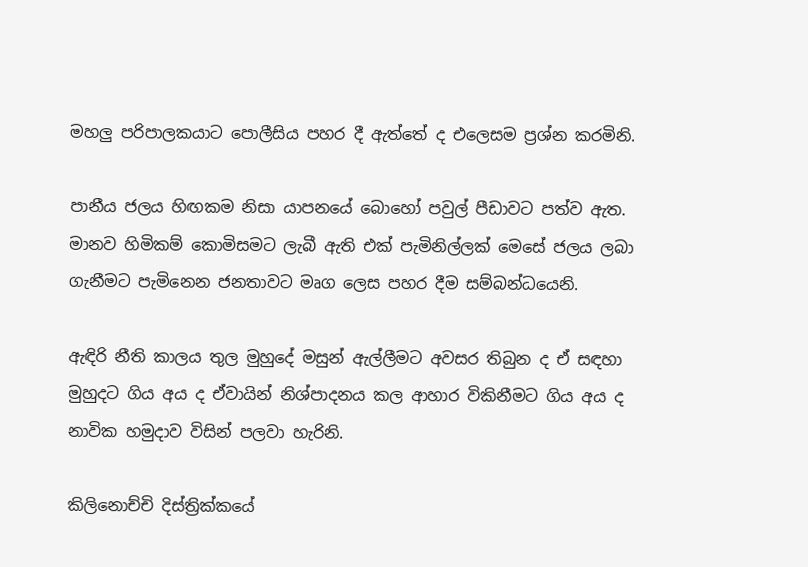මහලු පරිපාලකයාට පොලීසිය පහර දී ඇත්තේ ද එලෙසම ප්‍රශ්න කරමිනි.

පානීය ජලය හිඟකම නිසා යාපනයේ බොහෝ පවුල් පීඩාවට පත්ව ඇත. මානව හිමිකම් කොමිසමට ලැබී ඇති එක් පැමිනිල්ලක් මෙසේ ජලය ලබා ගැනීමට පැමිනෙන ජනතාවට මෘග ලෙස පහර දීම සම්බන්ධයෙනි.

ඇඳිරි නීති කාලය තුල මුහුදේ මසුන් ඇල්ලීමට අවසර තිබුන ද ඒ සඳහා මුහුදට ගිය අය ද ඒවායින් නිශ්පාදනය කල ආහාර විකිනීමට ගිය අය ද නාවික හමුදාව විසින් පලවා හැරිනි.

කිලිනොච්චි දිස්ත්‍රික්කයේ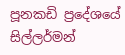පූනකඩි ප්‍රදේශයේ සිල්ලර්මන්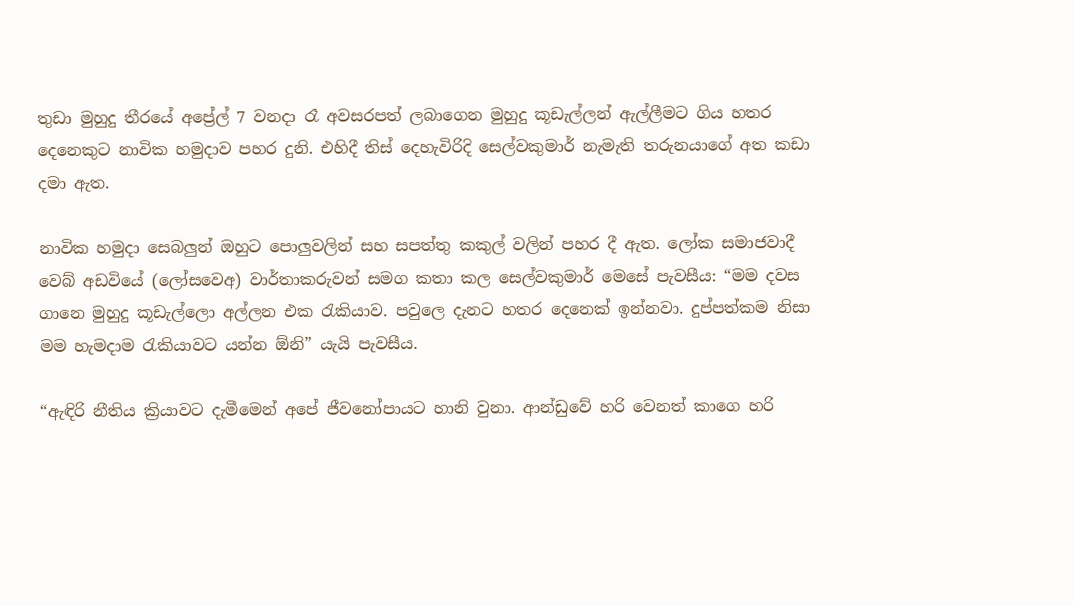තුඩා මුහුදු තීරයේ අප්‍රේල් 7 වනදා රෑ අවසරපත් ලබාගෙන මුහුදු කූඩැල්ලන් ඇල්ලීමට ගිය හතර දෙනෙකුට නාවික හමුදාව පහර දුනි. එහිදී තිස් දෙහැවිරිදි සෙල්වකුමාර් නැමැති තරුනයාගේ අත කඩා දමා ඇත.

නාවික හමුදා සෙබලුන් ඔහුට පොලුවලින් සහ සපත්තු කකුල් වලින් පහර දී ඇත. ලෝක සමාජවාදී වෙබ් අඩවියේ (ලෝසවෙඅ) වාර්තාකරුවන් සමග කතා කල සෙල්වකුමාර් මෙසේ පැවසීය: “මම දවස ගානෙ මුහුදු කූඩැල්ලො අල්ලන එක රැකියාව. පවුලෙ දැනට හතර දෙනෙක් ඉන්නවා. දුප්පත්කම නිසා මම හැමදාම රැකියාවට යන්න ඕනි” යැයි පැවසීය.

“ඇඳිරි නීතිය ක්‍රියාවට දැමීමෙන් අපේ ජීවනෝපායට හානි වුනා. ආන්ඩුවේ හරි වෙනත් කාගෙ හරි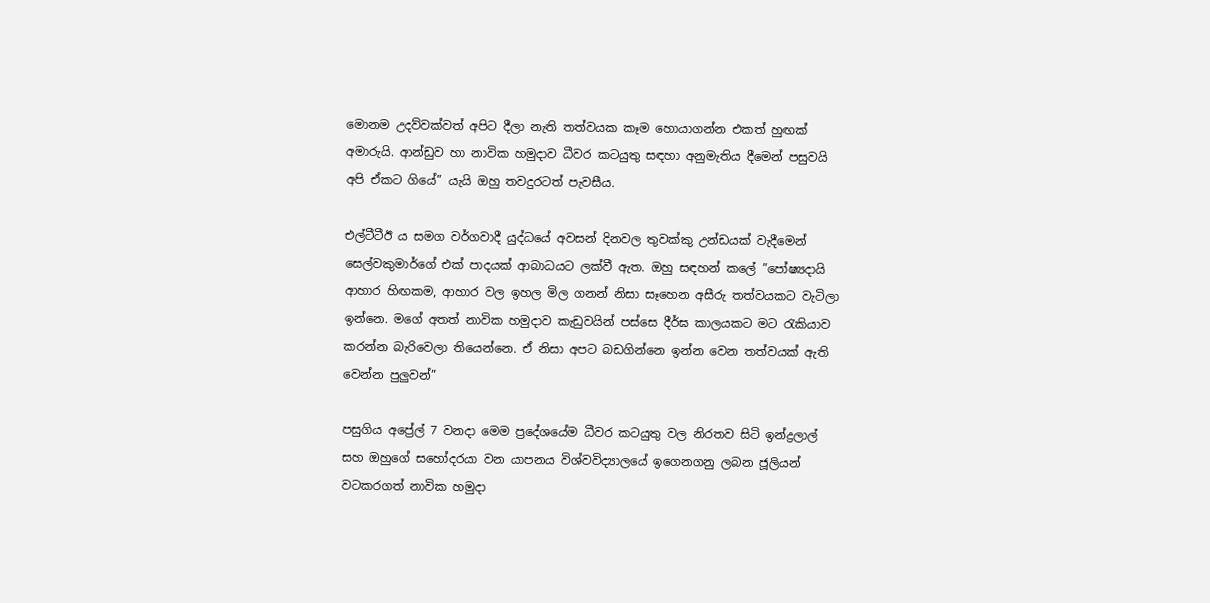මොනම උදව්වක්වත් අපිට දීලා නැති තත්වයක කෑම හොයාගන්න එකත් හුඟක් අමාරුයි. ආන්ඩුව හා නාවික හමුදාව ධීවර කටයුතු සඳහා අනුමැතිය දීමෙන් පසුවයි අපි ඒකට ගියේ” යැයි ඔහු තවදුරටත් පැවසීය.

එල්ටීටීඊ ය සමග වර්ගවාදී යුද්ධයේ අවසන් දිනවල තුවක්කු උන්ඩයක් වැදීමෙන් සෙල්වකුමාර්ගේ එක් පාදයක් ආබාධයට ලක්වී ඇත. ඔහු සඳහන් කලේ ”පෝෂ්‍යදායි ආහාර හිඟකම, ආහාර වල ඉහල මිල ගනන් නිසා සෑහෙන අසීරු තත්වයකට වැටිලා ඉන්නෙ. මගේ අතත් නාවික හමුදාව කැඩුවයින් පස්සෙ දීර්ඝ කාලයකට මට රැකියාව කරන්න බැරිවෙලා තියෙන්නෙ. ඒ නිසා අපට බඩගින්නෙ ඉන්න වෙන තත්වයක් ඇති වෙන්න පුලුවන්”

පසුගිය අප්‍රේල් 7 වනදා මෙම ප්‍රදේශයේම ධීවර කටයුතු වල නිරතව සිටි ඉන්ද්‍රලාල් සහ ඔහුගේ සහෝදරයා වන යාපනය විශ්වවිද්‍යාලයේ ඉගෙනගනු ලබන ජූලියන් වටකරගත් නාවික හමුදා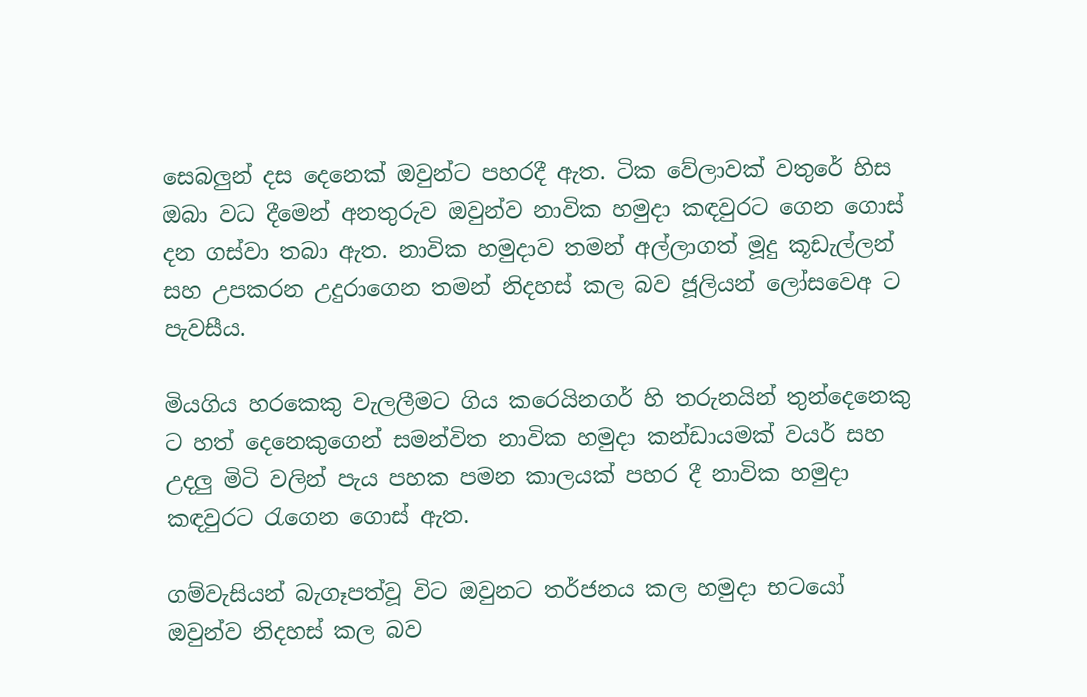සෙබලුන් දස දෙනෙක් ඔවුන්ට පහරදී ඇත. ටික වේලාවක් වතුරේ හිස ඔබා වධ දීමෙන් අනතුරුව ඔවුන්ව නාවික හමුදා කඳවුරට ගෙන ගොස් දන ගස්වා තබා ඇත. නාවික හමුදාව තමන් අල්ලාගත් මූදු කූඩැල්ලන් සහ උපකරන උදුරාගෙන තමන් නිදහස් කල බව ජූලියන් ලෝසවෙඅ ට පැවසීය.

මියගිය හරකෙකු වැලලීමට ගිය කරෙයිනගර් හි තරුනයින් තුන්දෙනෙකු ට හත් දෙනෙකුගෙන් සමන්විත නාවික හමුදා කන්ඩායමක් වයර් සහ උදලු මිටි වලින් පැය පහක පමන කාලයක් පහර දී නාවික හමුදා කඳවුරට රැගෙන ගොස් ඇත.

ගම්වැසියන් බැගෑපත්වූ විට ඔවුනට තර්ජනය කල හමුදා භටයෝ  ඔවුන්ව නිදහස් කල බව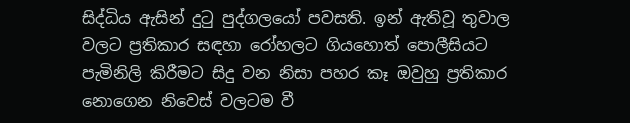සිද්ධිය ඇසින් දුටු පුද්ගලයෝ පවසති. ඉන් ඇතිවූ තුවාල වලට ප්‍රතිකාර සඳහා රෝහලට ගියහොත් පොලීසියට පැමිනිලි කිරීමට සිදු වන නිසා පහර කෑ ඔවුහු ප්‍රතිකාර නොගෙන නිවෙස් වලටම වී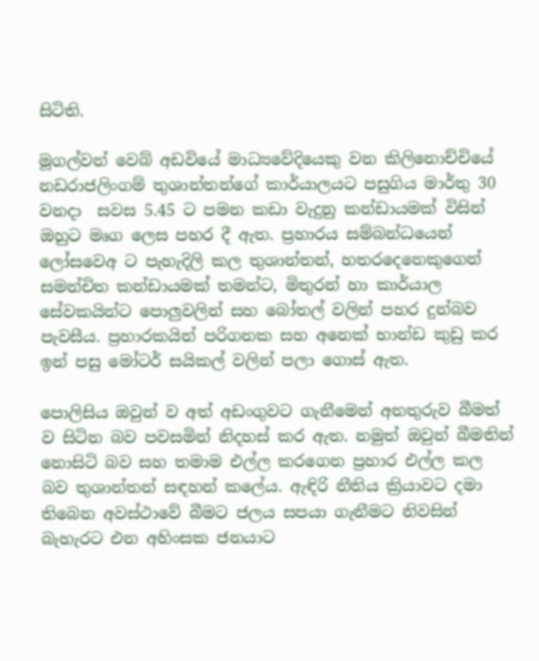සිටිති.

මූගල්වන් වෙබ් අඩවියේ මාධ්‍යවේදියෙකු වන කිලිනොච්චියේ නඩරාජලිංගම් තුශාන්තන්ගේ කාර්යාලයට පසුගිය මාර්තු 30 වනදා  සවස 5.45 ට පමන කඩා වැදුනු කන්ඩායමක් විසින් ඔහුට මෘග ලෙස පහර දී ඇත. ප්‍රහාරය සම්බන්ධයෙන් ලෝසවෙඅ ට පැහැදිලි කල තුශාන්තන්, හතරදෙනෙකුගෙන් සමන්චිත කන්ඩායමක් තමන්ට, මිතුරන් හා කාර්යාල සේවකයින්ට පොලුවලින් සහ බෝතල් වලින් පහර දුන්බව පැවසීය. ප්‍රහාරකයින් පරිගනක සහ අනෙක් භාන්ඩ කුඩු කර ඉන් පසු මෝටර් සයිකල් වලින් පලා ගොස් ඇත.

පොලිසිය ඔවුන් ව අත් අඩංගුවට ගැනීමෙන් අනතුරුව බීමත් ව සිටින බව පවසමින් නිදහස් කර ඇත. නමුත් ඔවුන් බීමතින් නොසිටි බව සහ තමාම එල්ල කරගෙන ප්‍රහාර එල්ල කල බව තුශාන්තන් සඳහන් කලේය. ඇඳිරි නීතිය ක්‍රියාවට දමා තිබෙන අවස්ථාවේ බීමට ජලය සපයා ගැනීමට නිවසින් බැහැරට එන අහිංසක ජනයාට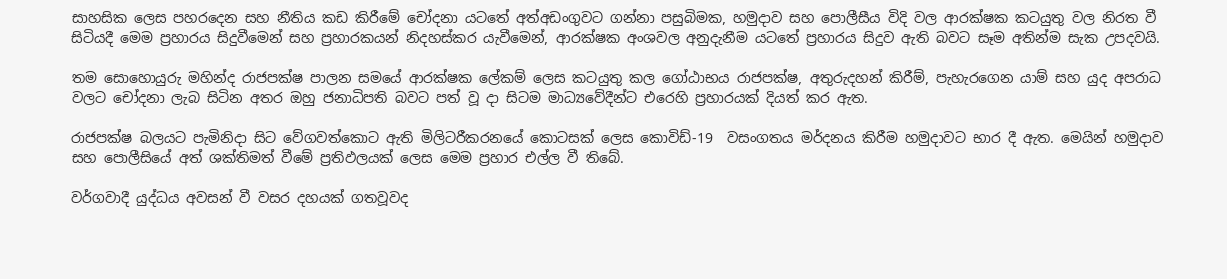සාහසික ලෙස පහරදෙන සහ නීතිය කඩ කිරීමේ චෝදනා යටතේ අත්අඩංගුවට ගන්නා පසුබිමක, හමුදාව සහ පොලීසීය විදි වල ආරක්ෂක කටයුතු වල නිරත වී සිටියදී මෙම ප්‍රහාරය සිදුවීමෙන් සහ ප්‍රහාරකයන් නිදහස්කර යැවීමෙන්, ආරක්ෂක අංශවල අනුදැනීම යටතේ ප්‍රහාරය සිදුව ඇති බවට සෑම අතින්ම සැක උපදවයි.

තම සොහොයුරු මහින්ද රාජපක්ෂ පාලන සමයේ ආරක්ෂක ලේකම් ලෙස කටයුතු කල ගෝඨාභය රාජපක්ෂ, අතුරුදහන් කිරීම්, පැහැරගෙන යාම් සහ යුද අපරාධ වලට චෝදනා ලැබ සිටින අතර ඔහු ජනාධිපති බවට පත් වූ දා සිටම මාධ්‍යවේදීන්ට එරෙහි ප්‍රහාරයක් දියත් කර ඇත.

රාජපක්ෂ බලයට පැමිනිදා සිට වේගවත්කොට ඇති මිලිටරීකරනයේ කොටසක් ලෙස කොවිඩ්-19  වසංගතය මර්දනය කිරීම හමුදාවට භාර දී ඇත. මෙයින් හමුදාව සහ පොලීසියේ අත් ශක්තිමත් වීමේ ප්‍රතිඵලයක් ලෙස මෙම ප්‍රහාර එල්ල වී තිබේ.

වර්ගවාදී යුද්ධය අවසන් වී වසර දහයක් ගතවූවද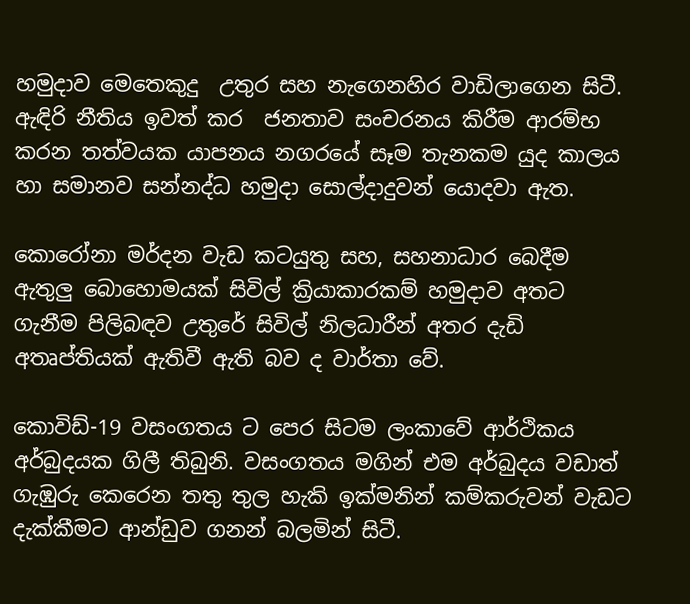හමුදාව මෙතෙකුදු  උතුර සහ නැගෙනහිර වාඩිලාගෙන සිටී. ඇඳිරි නීතිය ඉවත් කර  ජනතාව සංචරනය කිරීම ආරම්භ කරන තත්වයක යාපනය නගරයේ සෑම තැනකම යුද කාලය හා සමානව සන්නද්ධ හමුදා සොල්දාදුවන් යොදවා ඇත.

කොරෝනා මර්දන වැඩ කටයුතු සහ, සහනාධාර බෙදීම ඇතුලු බොහොමයක් සිවිල් ක්‍රියාකාරකම් හමුදාව අතට ගැනීම පිලිබඳව උතුරේ සිවිල් නිලධාරීන් අතර දැඩි අතෘප්තියක් ඇතිවී ඇති බව ද වාර්තා වේ.

කොවිඩ්-19 වසංගතය ට පෙර සිටම ලංකාවේ ආර්ථිකය අර්බුදයක ගිලී තිබුනි. වසංගතය මගින් එම අර්බුදය වඩාත් ගැඹුරු කෙරෙන තතු තුල හැකි ඉක්මනින් කම්කරුවන් වැඩට දැක්කීමට ආන්ඩුව ගනන් බලමින් සිටී.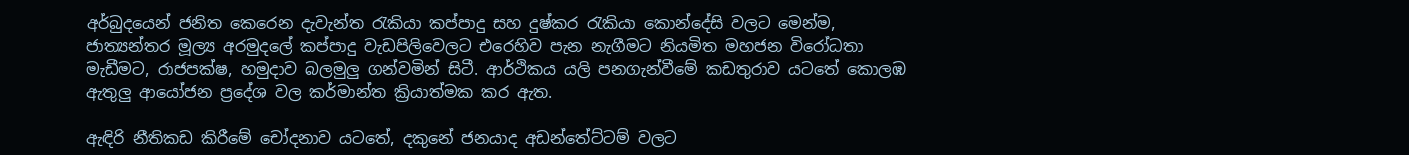අර්බුදයෙන් ජනිත කෙරෙන දැවැන්ත රැකියා කප්පාදු සහ දුෂ්කර රැකියා කොන්දේසි වලට මෙන්ම, ජාත්‍යන්තර මූල්‍ය අරමුදලේ කප්පාදු වැඩපිලිවෙලට එරෙහිව පැන නැගීමට නියමිත මහජන විරෝධතා මැඩීමට, රාජපක්ෂ, හමුදාව බලමුලු ගන්වමින් සිටී. ආර්ථිකය යලි පනගැන්වීමේ කඩතුරාව යටතේ කොලඹ ඇතුලු ආයෝජන ප්‍රදේශ වල කර්මාන්ත ක්‍රියාත්මක කර ඇත.

ඇඳිරි නීතිකඩ කිරීමේ චෝදනාව යටතේ, දකුනේ ජනයාද අඩන්තේට්ටම් වලට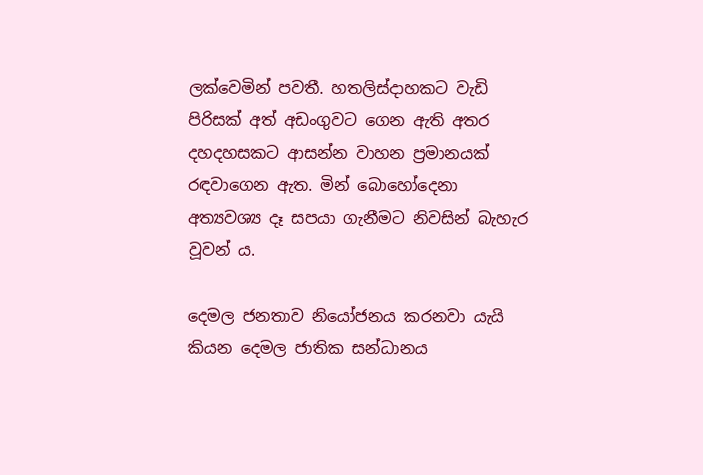ලක්වෙමින් පවතී. හතලිස්දාහකට වැඩි පිරිසක් අත් අඩංගුවට ගෙන ඇති අතර දහදහසකට ආසන්න වාහන ප්‍රමානයක් රඳවාගෙන ඇත. මින් බොහෝදෙනා අත්‍යවශ්‍ය දෑ සපයා ගැනීමට නිවසින් බැහැර වූවන් ය.

දෙමල ජනතාව නියෝජනය කරනවා යැයි කියන දෙමල ජාතික සන්ධානය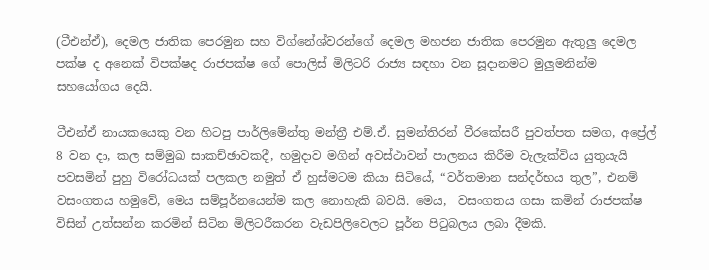(ටීඑන්ඒ), දෙමල ජාතික පෙරමුන සහ විග්නේශ්වරන්ගේ දෙමල මහජන ජාතික පෙරමුන ඇතුලු දෙමල පක්ෂ ද අනෙක් විපක්ෂද රාජපක්ෂ ගේ පොලිස් මිලිටරි රාජ්‍ය සඳහා වන සූදානමට මුලුමනින්ම සහයෝගය දෙයි.

ටීඑන්ඒ නායකයෙකු වන හිටපු පාර්ලිමේන්තු මන්ත්‍රී එම්.ඒ. සුමන්තිරන් වීරකේසරී පුවත්පත සමග, අප්‍රේල් 8 වන දා, කල සම්මුඛ සාකච්ඡාවකදී, හමුදාව මගින් අවස්ථාවන් පාලනය කිරීම වැලැක්විය යුතුයැයි පවසමින් පුහු විරෝධයක් පලකල නමුත් ඒ හුස්මටම කියා සිටියේ, “වර්තමාන සන්දර්භය තුල”, එනම් වසංගතය හමුවේ, මෙය සම්පූර්නයෙන්ම කල නොහැකි බවයි. මෙය,  වසංගතය ගසා කමින් රාජපක්ෂ විසින් උත්සන්න කරමින් සිටින මිලිටරීකරන වැඩපිලිවෙලට පූර්න පිටුබලය ලබා දීමකි.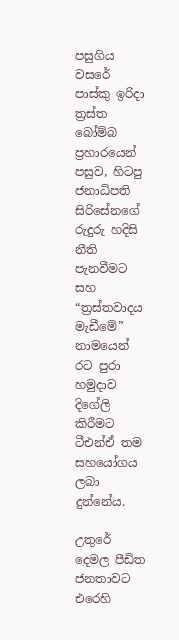පසුගිය වසරේ පාස්කු ඉරිදා ත්‍රස්ත බෝම්බ ප්‍රහාරයෙන් පසුව, හිටපු ජනාධිපති සිරිසේනගේ රුදුරු හදිසි නීති පැනවීමට සහ “ත්‍රස්තවාදය මැඩීමේ” නාමයෙන් රට පුරා හමුදාව දිගේලි කිරීමට ටීඑන්ඒ තම සහයෝගය ලබා දුන්නේය.

උතුරේ දෙමල පීඩිත ජනතාවට එරෙහි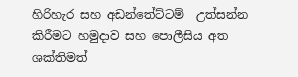හිරිහැර සහ අඩන්තේට්ටම්  උත්සන්න කිරීමට හමුදාව සහ පොලීසිය අත ශක්තිමත්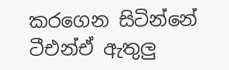කරගෙන සිටින්නේ ටීඑන්ඒ ඇතුලු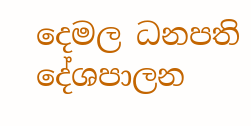දෙමල ධනපති දේශපාලන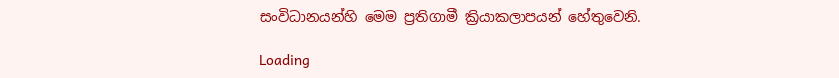සංවිධානයන්හි මෙම ප්‍රතිගාමී ක්‍රියාකලාපයන් හේතුවෙනි.

Loading